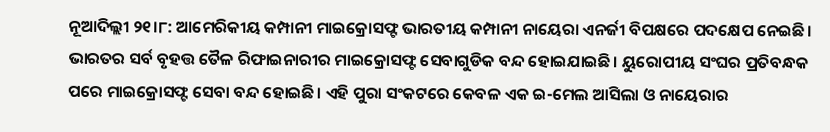ନୂଆଦିଲ୍ଲୀ ୨୧।୮: ଆମେରିକୀୟ କମ୍ପାନୀ ମାଇକ୍ରୋସଫ୍ଟ ଭାରତୀୟ କମ୍ପାନୀ ନାୟେରା ଏନର୍ଜୀ ବିପକ୍ଷରେ ପଦକ୍ଷେପ ନେଇଛି। ଭାରତର ସର୍ବ ବୃହତ୍ତ ତୈଳ ରିଫାଇନାରୀର ମାଇକ୍ରୋସଫ୍ଟ ସେବାଗୁଡିକ ବନ୍ଦ ହୋଇଯାଇଛି। ୟୁରୋପୀୟ ସଂଘର ପ୍ରତିବନ୍ଧକ ପରେ ମାଇକ୍ରୋସଫ୍ଟ ସେବା ବନ୍ଦ ହୋଇଛି। ଏହି ପୁରା ସଂକଟରେ କେବଳ ଏକ ଇ-ମେଲ ଆସିଲା ଓ ନାୟେରାର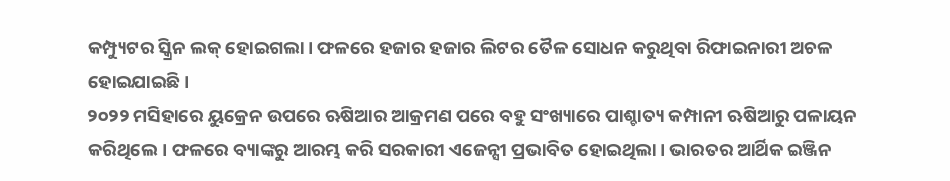କମ୍ପ୍ୟୁଟର ସ୍କ୍ରିନ ଲକ୍ ହୋଇଗଲା। ଫଳରେ ହଜାର ହଜାର ଲିଟର ତୈଳ ସୋଧନ କରୁଥିବା ରିଫାଇନାରୀ ଅଚଳ ହୋଇଯାଇଛି।
୨୦୨୨ ମସିହାରେ ୟୁକ୍ରେନ ଉପରେ ଋଷିଆର ଆକ୍ରମଣ ପରେ ବହୁ ସଂଖ୍ୟାରେ ପାଶ୍ଚାତ୍ୟ କମ୍ପାନୀ ଋଷିଆରୁ ପଳାୟନ କରିଥିଲେ। ଫଳରେ ବ୍ୟାଙ୍କରୁ ଆରମ୍ଭ କରି ସରକାରୀ ଏଜେନ୍ସୀ ପ୍ରଭାବିତ ହୋଇଥିଲା। ଭାରତର ଆର୍ଥିକ ଇଞ୍ଜିନ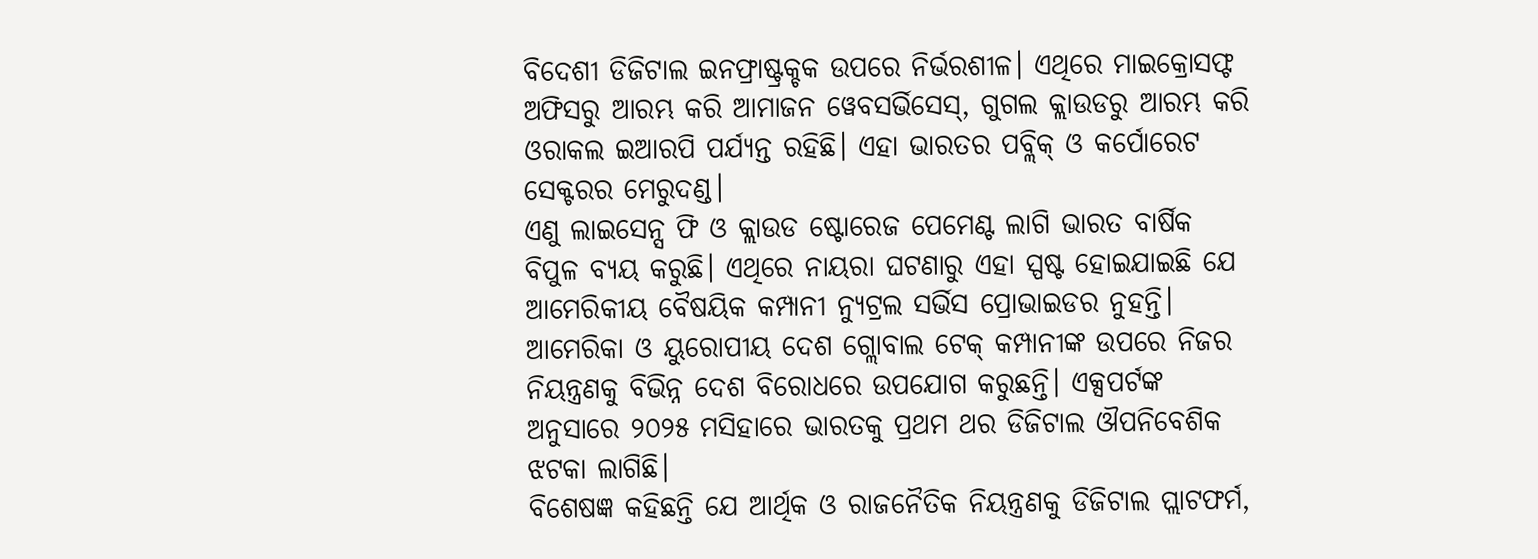ବିଦେଶୀ ଡିଜିଟାଲ ଇନଫ୍ରାଷ୍ଟ୍ରକ୍ଚକ ଉପରେ ନିର୍ଭରଶୀଳ। ଏଥିରେ ମାଇକ୍ରୋସଫ୍ଟ ଅଫିସରୁ ଆରମ୍ଭ କରି ଆମାଜନ ୱେବସର୍ଭିସେସ୍, ଗୁଗଲ କ୍ଲାଉଡରୁ ଆରମ୍ଭ କରି ଓରାକଲ ଇଆରପି ପର୍ଯ୍ୟନ୍ତ ରହିଛି। ଏହା ଭାରତର ପବ୍ଲିକ୍ ଓ କର୍ପୋରେଟ ସେକ୍ଟରର ମେରୁଦଣ୍ଡ।
ଏଣୁ ଲାଇସେନ୍ସ ଫି ଓ କ୍ଲାଉଡ ଷ୍ଟୋରେଜ ପେମେଣ୍ଟ ଲାଗି ଭାରତ ବାର୍ଷିକ ବିପୁଳ ବ୍ୟୟ କରୁଛି। ଏଥିରେ ନାୟରା ଘଟଣାରୁ ଏହା ସ୍ପଷ୍ଟ ହୋଇଯାଇଛି ଯେ ଆମେରିକୀୟ ବୈଷୟିକ କମ୍ପାନୀ ନ୍ୟୁଟ୍ରଲ ସର୍ଭିସ ପ୍ରୋଭାଇଡର ନୁହନ୍ତି। ଆମେରିକା ଓ ୟୁରୋପୀୟ ଦେଶ ଗ୍ଲୋବାଲ ଟେକ୍ କମ୍ପାନୀଙ୍କ ଉପରେ ନିଜର ନିୟନ୍ତ୍ରଣକୁ ବିଭିନ୍ନ ଦେଶ ବିରୋଧରେ ଉପଯୋଗ କରୁଛନ୍ତି। ଏକ୍ସପର୍ଟଙ୍କ ଅନୁସାରେ ୨୦୨୫ ମସିହାରେ ଭାରତକୁ ପ୍ରଥମ ଥର ଡିଜିଟାଲ ଔପନିବେଶିକ ଝଟକା ଲାଗିଛି।
ବିଶେଷଜ୍ଞ କହିଛନ୍ତି ଯେ ଆର୍ଥିକ ଓ ରାଜନୈତିକ ନିୟନ୍ତ୍ରଣକୁ ଡିଜିଟାଲ ପ୍ଲାଟଫର୍ମ,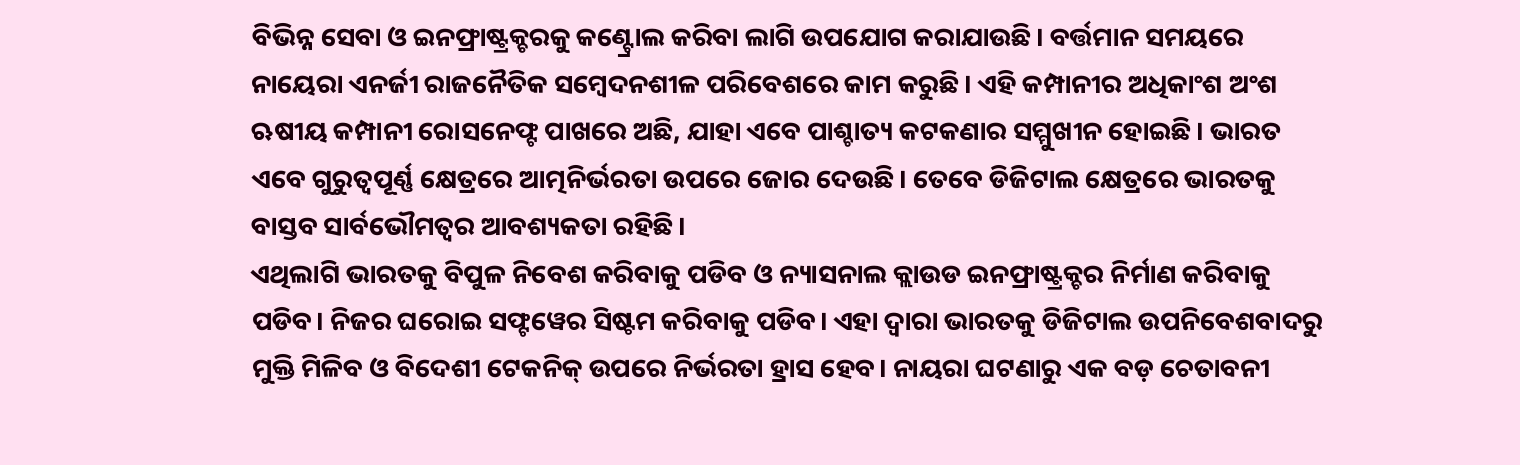ବିଭିନ୍ନ ସେବା ଓ ଇନଫ୍ରାଷ୍ଟ୍ରକ୍ଚରକୁ କଣ୍ଟ୍ରୋଲ କରିବା ଲାଗି ଉପଯୋଗ କରାଯାଉଛି। ବର୍ତ୍ତମାନ ସମୟରେ ନାୟେରା ଏନର୍ଜୀ ରାଜନୈତିକ ସମ୍ବେଦନଶୀଳ ପରିବେଶରେ କାମ କରୁଛି। ଏହି କମ୍ପାନୀର ଅଧିକାଂଶ ଅଂଶ ଋଷୀୟ କମ୍ପାନୀ ରୋସନେଫ୍ଟ ପାଖରେ ଅଛି, ଯାହା ଏବେ ପାଶ୍ଚାତ୍ୟ କଟକଣାର ସମ୍ମୁଖୀନ ହୋଇଛି। ଭାରତ ଏବେ ଗୁରୁତ୍ୱପୂର୍ଣ୍ଣ କ୍ଷେତ୍ରରେ ଆତ୍ମନିର୍ଭରତା ଉପରେ ଜୋର ଦେଉଛି। ତେବେ ଡିଜିଟାଲ କ୍ଷେତ୍ରରେ ଭାରତକୁ ବାସ୍ତବ ସାର୍ବଭୌମତ୍ୱର ଆବଶ୍ୟକତା ରହିଛି।
ଏଥିଲାଗି ଭାରତକୁ ବିପୁଳ ନିବେଶ କରିବାକୁ ପଡିବ ଓ ନ୍ୟାସନାଲ କ୍ଲାଉଡ ଇନଫ୍ରାଷ୍ଟ୍ରକ୍ଚର ନିର୍ମାଣ କରିବାକୁ ପଡିବ। ନିଜର ଘରୋଇ ସଫ୍ଟୱେର ସିଷ୍ଟମ କରିବାକୁ ପଡିବ। ଏହା ଦ୍ୱାରା ଭାରତକୁ ଡିଜିଟାଲ ଉପନିବେଶବାଦରୁ ମୁକ୍ତି ମିଳିବ ଓ ବିଦେଶୀ ଟେକନିକ୍ ଉପରେ ନିର୍ଭରତା ହ୍ରାସ ହେବ। ନାୟରା ଘଟଣାରୁ ଏକ ବଡ଼ ଚେତାବନୀ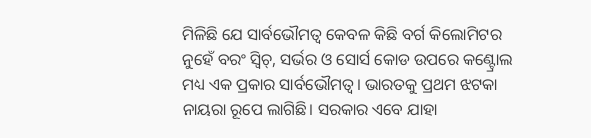ମିଳିଛି ଯେ ସାର୍ବଭୌମତ୍ୱ କେବଳ କିଛି ବର୍ଗ କିଲୋମିଟର ନୁହେଁ ବରଂ ସ୍ୱିଚ୍, ସର୍ଭର ଓ ସୋର୍ସ କୋଡ ଉପରେ କଣ୍ଟ୍ରୋଲ ମଧ୍ୟ ଏକ ପ୍ରକାର ସାର୍ବଭୌମତ୍ୱ। ଭାରତକୁ ପ୍ରଥମ ଝଟକା ନାୟରା ରୂପେ ଲାଗିଛି। ସରକାର ଏବେ ଯାହା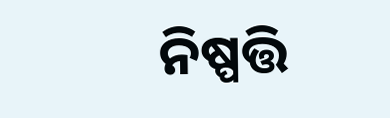ନିଷ୍ପତ୍ତି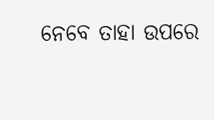ନେବେ ତାହା ଉପରେ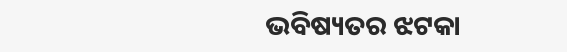ଭବିଷ୍ୟତର ଝଟକା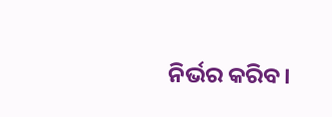ନିର୍ଭର କରିବ।